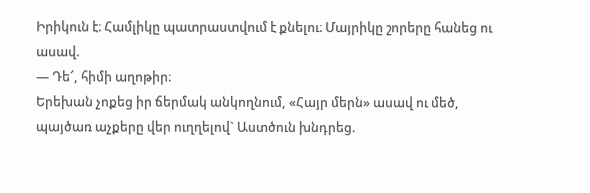Իրիկուն է։ Համլիկը պատրաստվում է քնելու։ Մայրիկը շորերը հանեց ու ասավ.
― Դե՜, հիմի աղոթիր։
Երեխան չոքեց իր ճերմակ անկողնում, «Հայր մերն» ասավ ու մեծ, պայծառ աչքերը վեր ուղղելով` Աստծուն խնդրեց.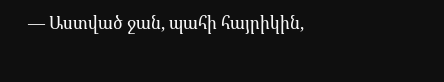― Աստված ջան, պահի հայրիկին,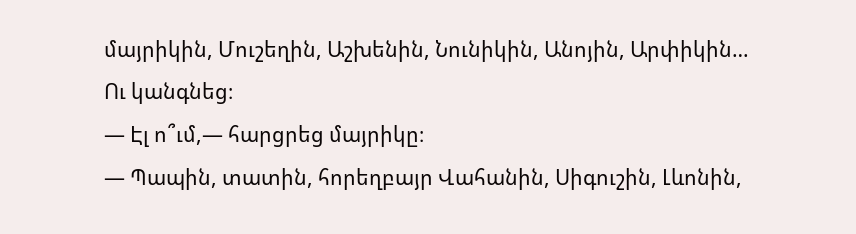մայրիկին, Մուշեղին, Աշխենին, Նունիկին, Անոյին, Արփիկին…
Ու կանգնեց։
― Էլ ո՞ւմ,― հարցրեց մայրիկը։
― Պապին, տատին, հորեղբայր Վահանին, Սիգուշին, Լևոնին,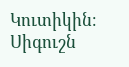Կուտիկին։
Սիգուշն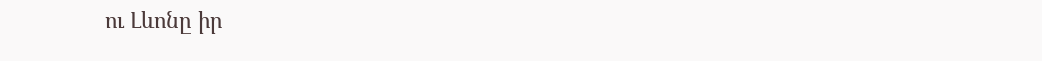ու Լևոնը իր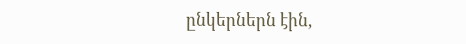ընկերներն էին,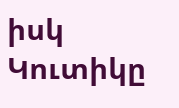իսկ Կուտիկը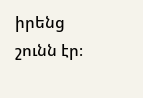իրենց շունն էր։